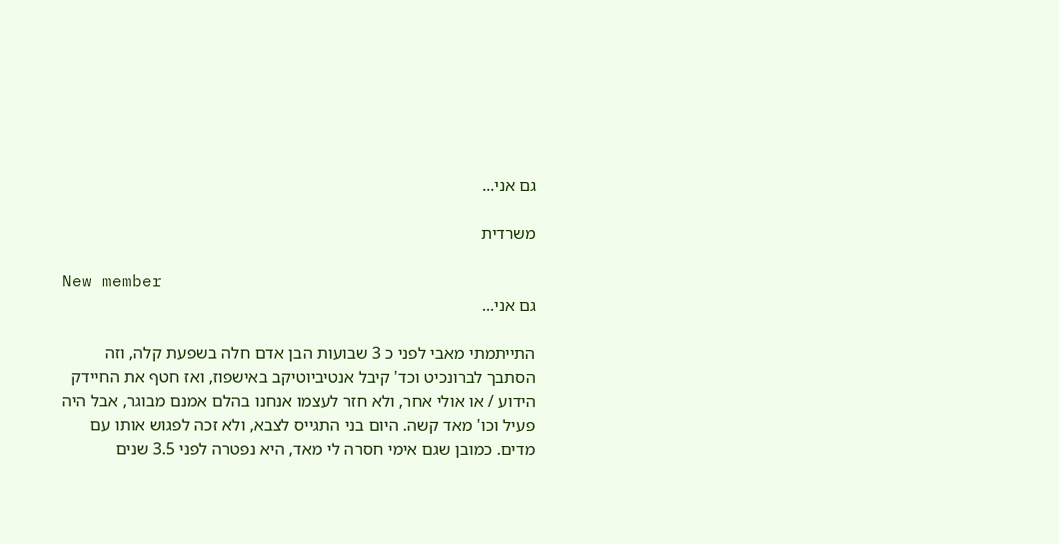גם אני...

משרדית

New member
גם אני...

התייתמתי מאבי לפני כ 3 שבועות הבן אדם חלה בשפעת קלה, וזה הסתבך לברונכיט וכד' קיבל אנטיביוטיקב באישפוז, ואז חטף את החיידק הידוע / או אולי אחר, ולא חזר לעצמו אנחנו בהלם אמנם מבוגר, אבל היה פעיל וכו' מאד קשה. היום בני התגייס לצבא, ולא זכה לפגוש אותו עם מדים. כמובן שגם אימי חסרה לי מאד, היא נפטרה לפני 3.5 שנים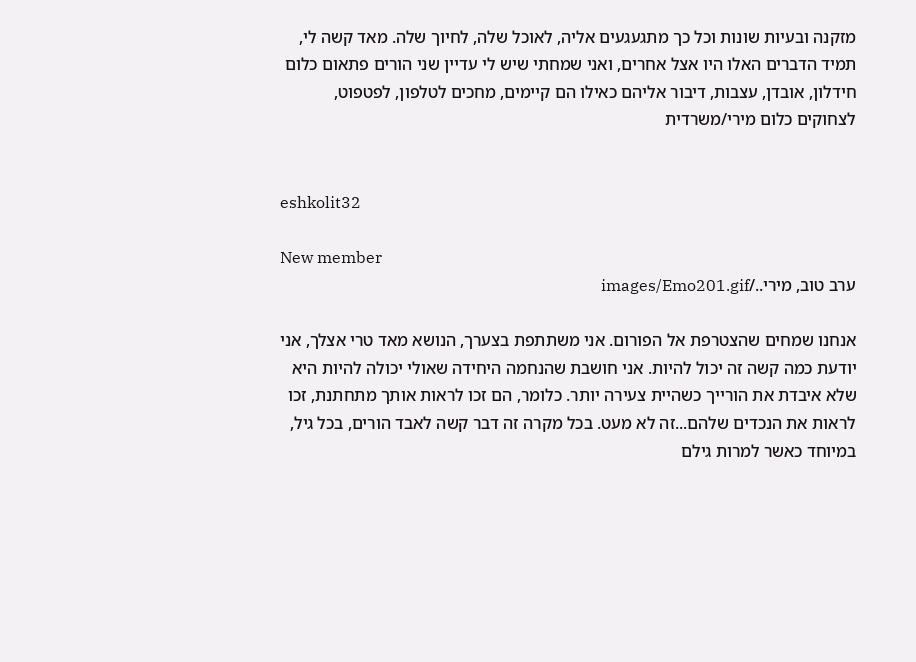מזקנה ובעיות שונות וכל כך מתגעגעים אליה, לאוכל שלה, לחיוך שלה. מאד קשה לי, תמיד הדברים האלו היו אצל אחרים, ואני שמחתי שיש לי עדיין שני הורים פתאום כלום חידלון, אובדן, עצבות, דיבור אליהם כאילו הם קיימים, מחכים לטלפון, לפטפוט, לצחוקים כלום מירי/משרדית


eshkolit32

New member
ערב טוב, מירי../images/Emo201.gif

אנחנו שמחים שהצטרפת אל הפורום. אני משתתפת בצערך, הנושא מאד טרי אצלך, אני יודעת כמה קשה זה יכול להיות. אני חושבת שהנחמה היחידה שאולי יכולה להיות היא שלא איבדת את הורייך כשהיית צעירה יותר. כלומר, הם זכו לראות אותך מתחתנת, זכו לראות את הנכדים שלהם...זה לא מעט. בכל מקרה זה דבר קשה לאבד הורים, בכל גיל, במיוחד כאשר למרות גילם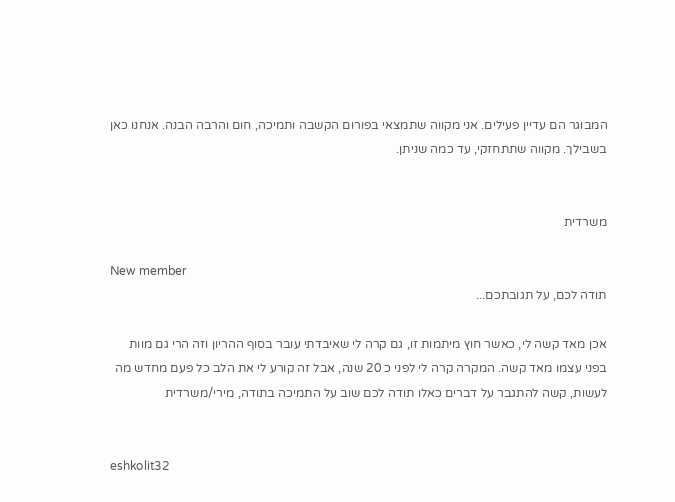המבוגר הם עדיין פעילים. אני מקווה שתמצאי בפורום הקשבה ותמיכה, חום והרבה הבנה. אנחנו כאן בשבילך. מקווה שתתחזקי, עד כמה שניתן.


משרדית

New member
תודה לכם, על תגובתכם...

אכן מאד קשה לי, כאשר חוץ מיתמות זו, גם קרה לי שאיבדתי עובר בסוף ההריון וזה הרי גם מוות בפני עצמו מאד קשה. המקרה קרה לי לפני כ 20 שנה, אבל זה קורע לי את הלב כל פעם מחדש מה לעשות, קשה להתגבר על דברים כאלו תודה לכם שוב על התמיכה בתודה, מירי/משרדית


eshkolit32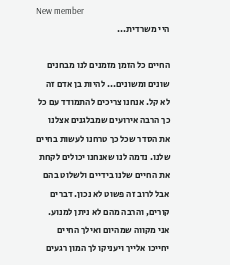New member
היי משרדית...

החיים כל הזמן מזמנים לנו מבחנים שונים ומשונים... להיות בן אדם זה לא קל. אנחנו צריכים להתמודד עם כל כך הרבה אירועים שמבלגנים אצלנו את הסדר שכל כך טרחנו לעשות בחיים שלנו. נדמה לנו שאנחנו יכולים לקחת את החיים שלנו בידיים ולשלוט בהם אבל לרוב זה פשוט לא נכון. דברים קורים, והרבה מהם לא ניתן למנוע. אני מקווה שמהיום ואילך החיים יחייכו אלייך ויעניקו לך המון רגעים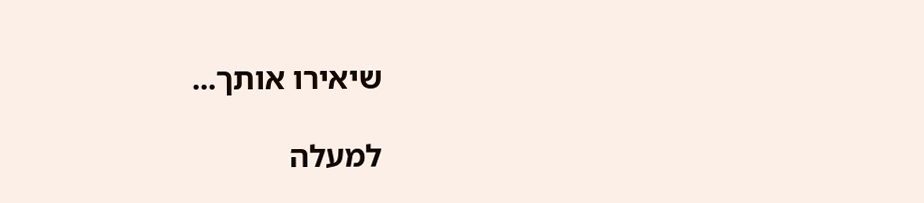שיאירו אותך...

למעלה